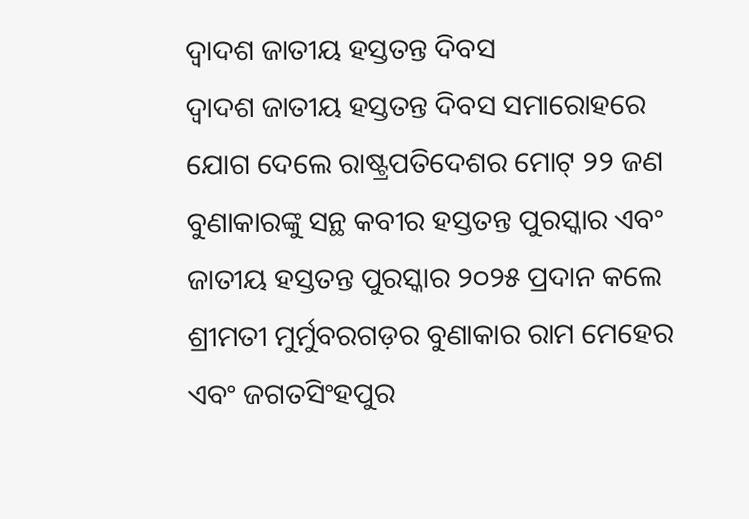ଦ୍ୱାଦଶ ଜାତୀୟ ହସ୍ତତନ୍ତ ଦିବସ
ଦ୍ୱାଦଶ ଜାତୀୟ ହସ୍ତତନ୍ତ ଦିବସ ସମାରୋହରେ ଯୋଗ ଦେଲେ ରାଷ୍ଟ୍ରପତିଦେଶର ମୋଟ୍ ୨୨ ଜଣ ବୁଣାକାରଙ୍କୁ ସନ୍ଥ କବୀର ହସ୍ତତନ୍ତ ପୁରସ୍କାର ଏବଂ ଜାତୀୟ ହସ୍ତତନ୍ତ ପୁରସ୍କାର ୨୦୨୫ ପ୍ରଦାନ କଲେ ଶ୍ରୀମତୀ ମୁର୍ମୁବରଗଡ଼ର ବୁଣାକାର ରାମ ମେହେର ଏବଂ ଜଗତସିଂହପୁର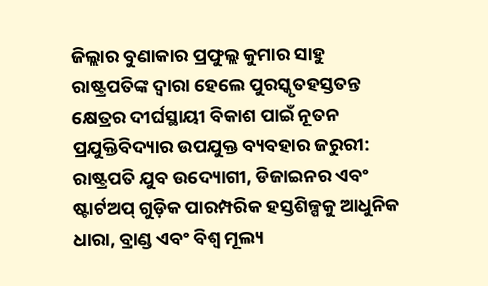ଜିଲ୍ଲାର ବୁଣାକାର ପ୍ରଫୁଲ୍ଲ କୁମାର ସାହୁ ରାଷ୍ଟ୍ରପତିଙ୍କ ଦ୍ୱାରା ହେଲେ ପୁରସ୍କୃତହସ୍ତତନ୍ତ କ୍ଷେତ୍ରର ଦୀର୍ଘସ୍ଥାୟୀ ବିକାଶ ପାଇଁ ନୂତନ ପ୍ରଯୁକ୍ତିବିଦ୍ୟାର ଉପଯୁକ୍ତ ବ୍ୟବହାର ଜରୁରୀ: ରାଷ୍ଟ୍ରପତି ଯୁବ ଉଦ୍ୟୋଗୀ, ଡିଜାଇନର ଏବଂ ଷ୍ଟାର୍ଟଅପ୍ ଗୁଡ଼ିକ ପାରମ୍ପରିକ ହସ୍ତଶିଳ୍ପକୁ ଆଧୁନିକ ଧାରା, ବ୍ରାଣ୍ଡ ଏବଂ ବିଶ୍ୱ ମୂଲ୍ୟ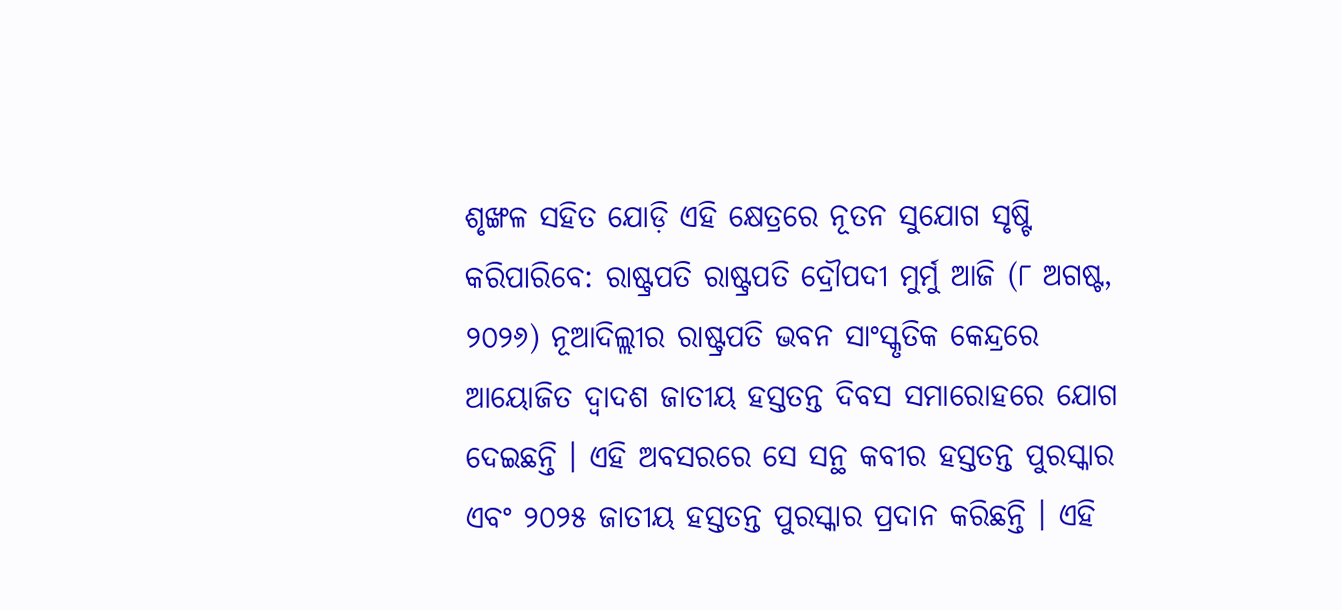ଶୃଙ୍ଖଳ ସହିତ ଯୋଡ଼ି ଏହି କ୍ଷେତ୍ରରେ ନୂତନ ସୁଯୋଗ ସୃଷ୍ଟି କରିପାରିବେ: ରାଷ୍ଟ୍ରପତି ରାଷ୍ଟ୍ରପତି ଦ୍ରୌପଦୀ ମୁର୍ମୁ ଆଜି (୮ ଅଗଷ୍ଟ, ୨୦୨୬) ନୂଆଦିଲ୍ଲୀର ରାଷ୍ଟ୍ରପତି ଭବନ ସାଂସ୍କୃତିକ କେନ୍ଦ୍ରରେ ଆୟୋଜିତ ଦ୍ୱାଦଶ ଜାତୀୟ ହସ୍ତତନ୍ତ ଦିବସ ସମାରୋହରେ ଯୋଗ ଦେଇଛନ୍ତି । ଏହି ଅବସରରେ ସେ ସନ୍ଥ କବୀର ହସ୍ତତନ୍ତ ପୁରସ୍କାର ଏବଂ ୨୦୨୫ ଜାତୀୟ ହସ୍ତତନ୍ତ ପୁରସ୍କାର ପ୍ରଦାନ କରିଛନ୍ତି । ଏହି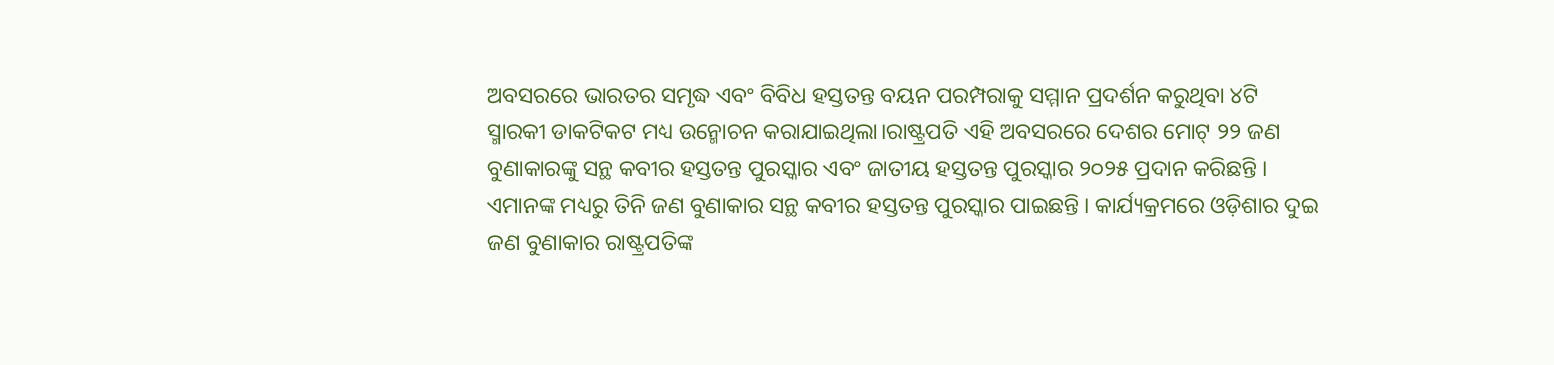ଅବସରରେ ଭାରତର ସମୃଦ୍ଧ ଏବଂ ବିବିଧ ହସ୍ତତନ୍ତ ବୟନ ପରମ୍ପରାକୁ ସମ୍ମାନ ପ୍ରଦର୍ଶନ କରୁଥିବା ୪ଟି ସ୍ମାରକୀ ଡାକଟିକଟ ମଧ୍ୟ ଉନ୍ମୋଚନ କରାଯାଇଥିଲା।ରାଷ୍ଟ୍ରପତି ଏହି ଅବସରରେ ଦେଶର ମୋଟ୍ ୨୨ ଜଣ ବୁଣାକାରଙ୍କୁ ସନ୍ଥ କବୀର ହସ୍ତତନ୍ତ ପୁରସ୍କାର ଏବଂ ଜାତୀୟ ହସ୍ତତନ୍ତ ପୁରସ୍କାର ୨୦୨୫ ପ୍ରଦାନ କରିଛନ୍ତି । ଏମାନଙ୍କ ମଧ୍ୟରୁ ତିନି ଜଣ ବୁଣାକାର ସନ୍ଥ କବୀର ହସ୍ତତନ୍ତ ପୁରସ୍କାର ପାଇଛନ୍ତି । କାର୍ଯ୍ୟକ୍ରମରେ ଓଡ଼ିଶାର ଦୁଇ ଜଣ ବୁଣାକାର ରାଷ୍ଟ୍ରପତିଙ୍କ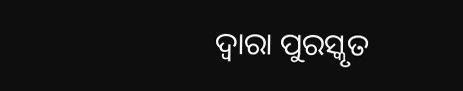ଦ୍ୱାରା ପୁରସ୍କୃତ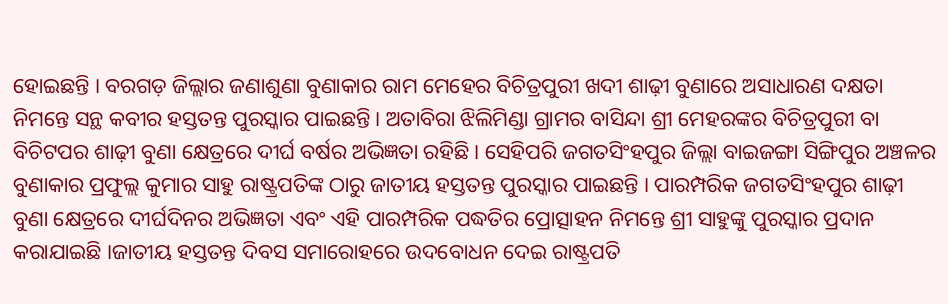ହୋଇଛନ୍ତି । ବରଗଡ଼ ଜିଲ୍ଲାର ଜଣାଶୁଣା ବୁଣାକାର ରାମ ମେହେର ବିଚିତ୍ରପୁରୀ ଖଦୀ ଶାଢ଼ୀ ବୁଣାରେ ଅସାଧାରଣ ଦକ୍ଷତା ନିମନ୍ତେ ସନ୍ଥ କବୀର ହସ୍ତତନ୍ତ ପୁରସ୍କାର ପାଇଛନ୍ତି। ଅତାବିରା ଝିଲିମିଣ୍ଡା ଗ୍ରାମର ବାସିନ୍ଦା ଶ୍ରୀ ମେହରଙ୍କର ବିଚିତ୍ରପୁରୀ ବା ବିଚିଟପର ଶାଢ଼ୀ ବୁଣା କ୍ଷେତ୍ରରେ ଦୀର୍ଘ ବର୍ଷର ଅଭିଜ୍ଞତା ରହିଛି । ସେହିପରି ଜଗତସିଂହପୁର ଜିଲ୍ଲା ବାଇଜଙ୍ଗା ସିଙ୍ଗିପୁର ଅଞ୍ଚଳର ବୁଣାକାର ପ୍ରଫୁଲ୍ଲ କୁମାର ସାହୁ ରାଷ୍ଟ୍ରପତିଙ୍କ ଠାରୁ ଜାତୀୟ ହସ୍ତତନ୍ତ ପୁରସ୍କାର ପାଇଛନ୍ତି । ପାରମ୍ପରିକ ଜଗତସିଂହପୁର ଶାଢ଼ୀ ବୁଣା କ୍ଷେତ୍ରରେ ଦୀର୍ଘଦିନର ଅଭିଜ୍ଞତା ଏବଂ ଏହି ପାରମ୍ପରିକ ପଦ୍ଧତିର ପ୍ରୋତ୍ସାହନ ନିମନ୍ତେ ଶ୍ରୀ ସାହୁଙ୍କୁ ପୁରସ୍କାର ପ୍ରଦାନ କରାଯାଇଛି ।ଜାତୀୟ ହସ୍ତତନ୍ତ ଦିବସ ସମାରୋହରେ ଉଦବୋଧନ ଦେଇ ରାଷ୍ଟ୍ରପତି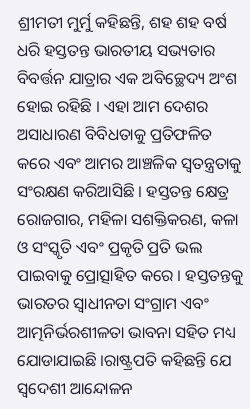ଶ୍ରୀମତୀ ମୁର୍ମୁ କହିଛନ୍ତି, ଶହ ଶହ ବର୍ଷ ଧରି ହସ୍ତତନ୍ତ ଭାରତୀୟ ସଭ୍ୟତାର ବିବର୍ତ୍ତନ ଯାତ୍ରାର ଏକ ଅବିଚ୍ଛେଦ୍ୟ ଅଂଶ ହୋଇ ରହିଛି । ଏହା ଆମ ଦେଶର ଅସାଧାରଣ ବିବିଧତାକୁ ପ୍ରତିଫଳିତ କରେ ଏବଂ ଆମର ଆଞ୍ଚଳିକ ସ୍ୱତନ୍ତ୍ରତାକୁ ସଂରକ୍ଷଣ କରିଆସିଛି । ହସ୍ତତନ୍ତ କ୍ଷେତ୍ର ରୋଜଗାର, ମହିଳା ସଶକ୍ତିକରଣ, କଳା ଓ ସଂସ୍କୃତି ଏବଂ ପ୍ରକୃତି ପ୍ରତି ଭଲ ପାଇବାକୁ ପ୍ରୋତ୍ସାହିତ କରେ । ହସ୍ତତନ୍ତକୁ ଭାରତର ସ୍ୱାଧୀନତା ସଂଗ୍ରାମ ଏବଂ ଆତ୍ମନିର୍ଭରଶୀଳତା ଭାବନା ସହିତ ମଧ୍ୟ ଯୋଡାଯାଇଛି ।ରାଷ୍ଟ୍ରପତି କହିଛନ୍ତି ଯେ ସ୍ୱଦେଶୀ ଆନ୍ଦୋଳନ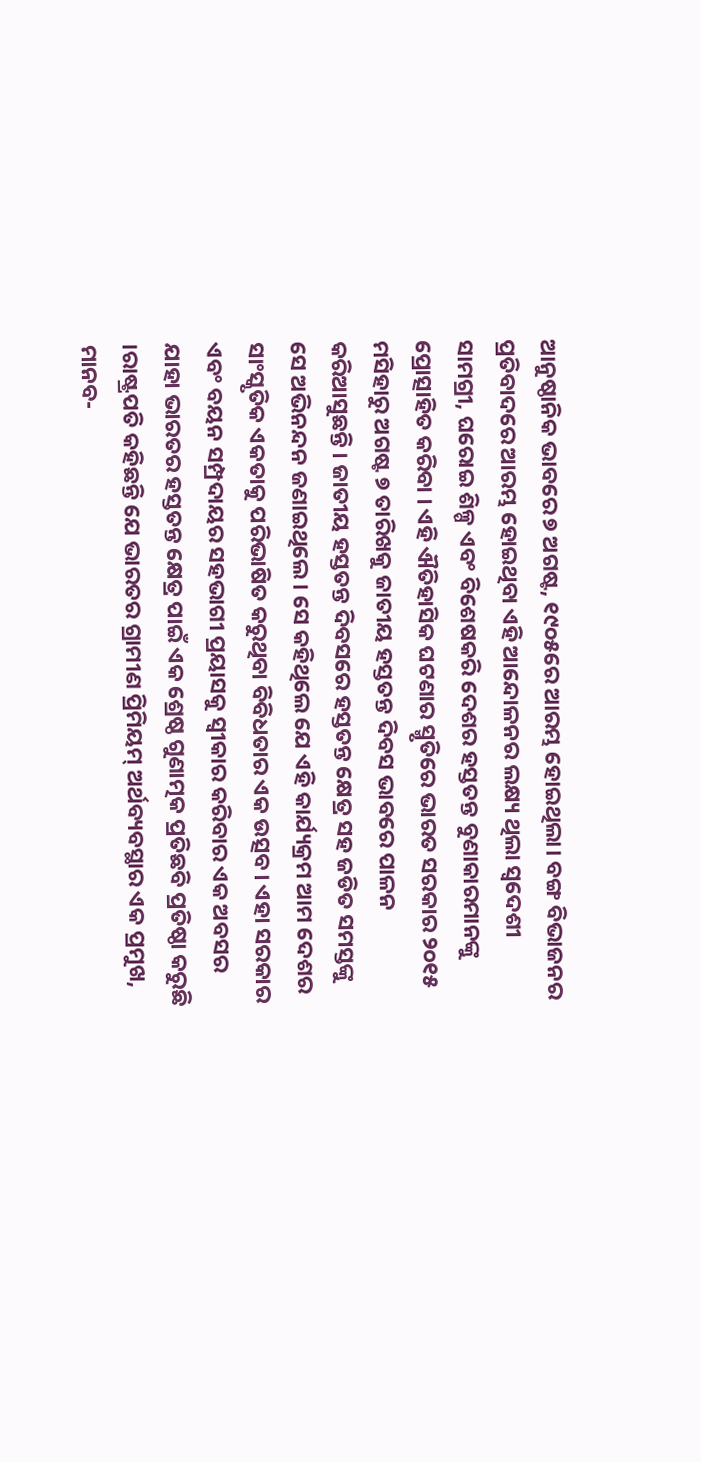ଆନୁଷ୍ଠାନିକ ଭାବରେ ୭ ଅଗଷ୍ଟ, ୧୯୦୫ରେ ଆରମ୍ଭ ହୋଇଥିଲା। ବଙ୍ଗ ବିଭାଜନର ପ୍ରତିବାଦରେ ଆରମ୍ଭ ହୋଇଥିବା ଏହି ଆନ୍ଦୋଳନର ଲକ୍ଷ୍ୟ ଥିଲା ସ୍ୱଦେଶୀ ସାମଗ୍ରୀ, ଘରୋଇ ଶିଳ୍ପ ଏବଂ ବିଶେଷକରି ଦେଶର ହସ୍ତତନ୍ତ ବୁଣାକାରମାନଙ୍କୁ ପ୍ରୋତ୍ସାହିତ କରିବା । ଏହି ଐତିହାସିକ ଘଟଣାର ସ୍ମୃତିରେ ଭାରତ ସରକାର ୨୦୧୫ ମସିହାରୁ ଅଗଷ୍ଟ ୭ ତାରିଖକୁ ଜାତୀୟ ହସ୍ତତନ୍ତ ଦିବସ ଭାବରେ ପାଳନ କରିଆସୁଛନ୍ତି । ଜାତୀୟ ହସ୍ତତନ୍ତ ଦିବସରେ ହସ୍ତତନ୍ତ କ୍ଷେତ୍ର ସହ ଜଡିତ ସମସ୍ତଙ୍କୁ ସେ ଅଭିନନ୍ଦନ ଜଣାଇଥିଲେ। ସେ କହିଥିଲେ ଯେ ଏହି କାର୍ଯ୍ୟକ୍ରମ ଆମ ଦେଶର ସାଂସ୍କୃତିକ ଏକତାକୁ ପରିଭାଷିତ କରୁଥିବା ବିବିଧତାର ଏକ ଉତ୍ସବ। ଏହା ସରକାର ଏବଂ ବୟନ ସମ୍ପ୍ରଦାୟର ସହଭାଗୀ ପ୍ରୟାସକୁ ସ୍ୱୀକାର କରିବାର ଏକ ଅବସର ଯାହା ଭାରତର ହସ୍ତତନ୍ତ କ୍ଷେତ୍ର ପାଇଁ ଏକ ଶ୍ରେଷ୍ଠ ଗୁଣାତ୍ମକ ପ୍ରତିଛବି ପ୍ରତିଷ୍ଠା କରୁଛି ।ରାଷ୍ଟ୍ରପତି କହିଛନ୍ତି ଯେ ଭାରତର ଗ୍ରାମୀଣ ପ୍ରିମିୟମ୍ ଅର୍ଥବ୍ୟବସ୍ଥାର ଏକ ପ୍ରମୁଖ, ମାନବ-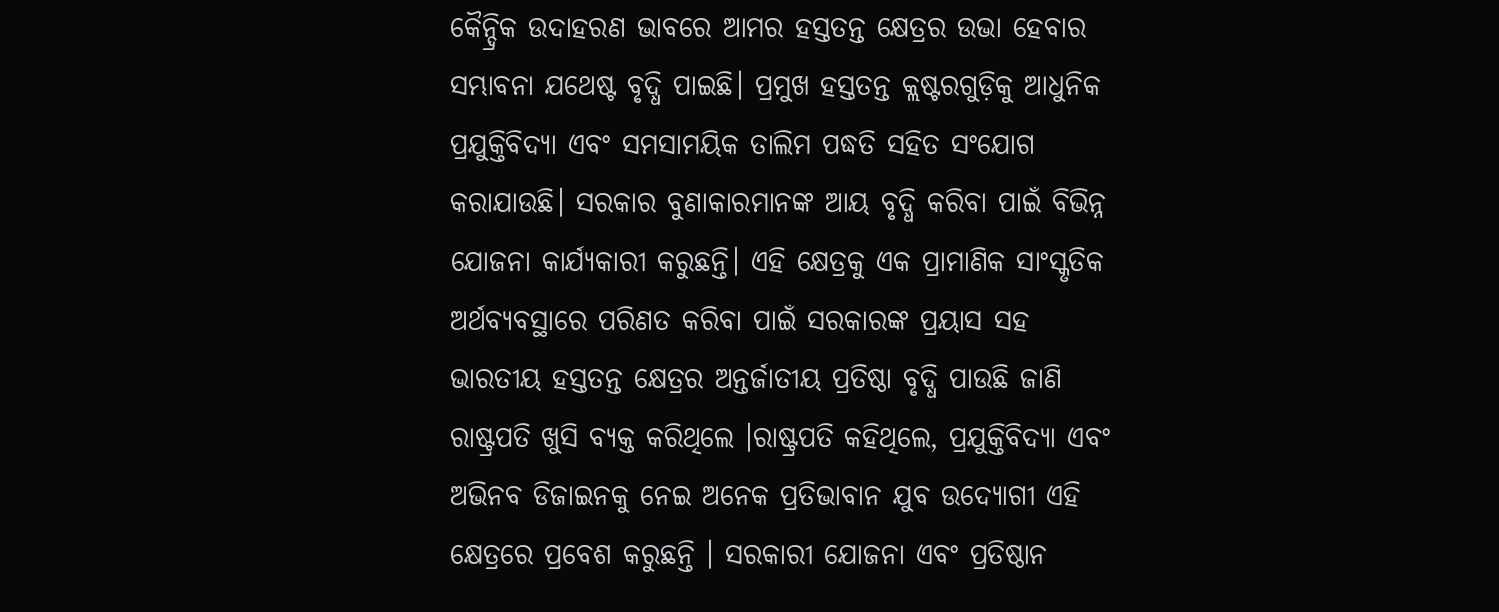କୈନ୍ଦ୍ରିକ ଉଦାହରଣ ଭାବରେ ଆମର ହସ୍ତତନ୍ତ କ୍ଷେତ୍ରର ଉଭା ହେବାର ସମ୍ଭାବନା ଯଥେଷ୍ଟ ବୃଦ୍ଧି ପାଇଛି। ପ୍ରମୁଖ ହସ୍ତତନ୍ତ କ୍ଲଷ୍ଟରଗୁଡ଼ିକୁ ଆଧୁନିକ ପ୍ରଯୁକ୍ତିବିଦ୍ୟା ଏବଂ ସମସାମୟିକ ତାଲିମ ପଦ୍ଧତି ସହିତ ସଂଯୋଗ କରାଯାଉଛି। ସରକାର ବୁଣାକାରମାନଙ୍କ ଆୟ ବୃଦ୍ଧି କରିବା ପାଇଁ ବିଭିନ୍ନ ଯୋଜନା କାର୍ଯ୍ୟକାରୀ କରୁଛନ୍ତି। ଏହି କ୍ଷେତ୍ରକୁ ଏକ ପ୍ରାମାଣିକ ସାଂସ୍କୃତିକ ଅର୍ଥବ୍ୟବସ୍ଥାରେ ପରିଣତ କରିବା ପାଇଁ ସରକାରଙ୍କ ପ୍ରୟାସ ସହ ଭାରତୀୟ ହସ୍ତତନ୍ତ କ୍ଷେତ୍ରର ଅନ୍ତର୍ଜାତୀୟ ପ୍ରତିଷ୍ଠା ବୃଦ୍ଧି ପାଉଛି ଜାଣି ରାଷ୍ଟ୍ରପତି ଖୁସି ବ୍ୟକ୍ତ କରିଥିଲେ ।ରାଷ୍ଟ୍ରପତି କହିଥିଲେ, ପ୍ରଯୁକ୍ତିବିଦ୍ୟା ଏବଂ ଅଭିନବ ଡିଜାଇନକୁ ନେଇ ଅନେକ ପ୍ରତିଭାବାନ ଯୁବ ଉଦ୍ୟୋଗୀ ଏହି କ୍ଷେତ୍ରରେ ପ୍ରବେଶ କରୁଛନ୍ତି । ସରକାରୀ ଯୋଜନା ଏବଂ ପ୍ରତିଷ୍ଠାନ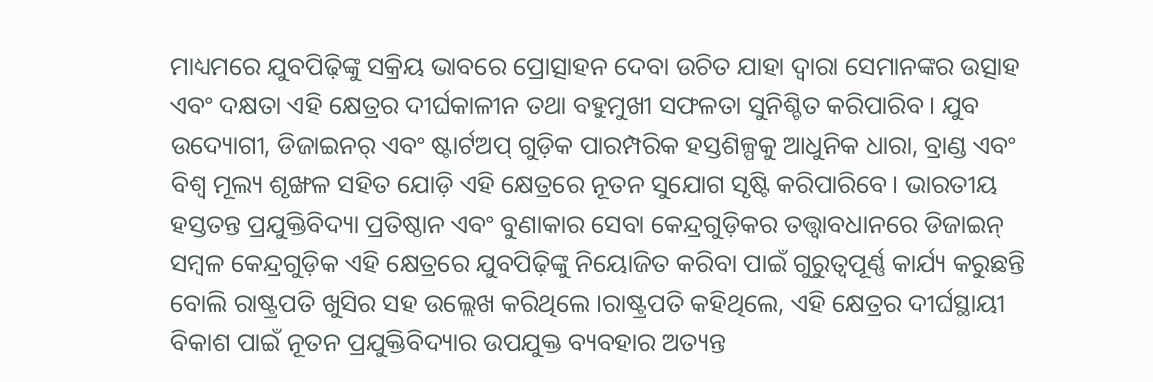ମାଧ୍ୟମରେ ଯୁବପିଢ଼ିଙ୍କୁ ସକ୍ରିୟ ଭାବରେ ପ୍ରୋତ୍ସାହନ ଦେବା ଉଚିତ ଯାହା ଦ୍ୱାରା ସେମାନଙ୍କର ଉତ୍ସାହ ଏବଂ ଦକ୍ଷତା ଏହି କ୍ଷେତ୍ରର ଦୀର୍ଘକାଳୀନ ତଥା ବହୁମୁଖୀ ସଫଳତା ସୁନିଶ୍ଚିତ କରିପାରିବ। ଯୁବ ଉଦ୍ୟୋଗୀ, ଡିଜାଇନର୍ ଏବଂ ଷ୍ଟାର୍ଟଅପ୍ ଗୁଡ଼ିକ ପାରମ୍ପରିକ ହସ୍ତଶିଳ୍ପକୁ ଆଧୁନିକ ଧାରା, ବ୍ରାଣ୍ଡ ଏବଂ ବିଶ୍ୱ ମୂଲ୍ୟ ଶୃଙ୍ଖଳ ସହିତ ଯୋଡ଼ି ଏହି କ୍ଷେତ୍ରରେ ନୂତନ ସୁଯୋଗ ସୃଷ୍ଟି କରିପାରିବେ। ଭାରତୀୟ ହସ୍ତତନ୍ତ ପ୍ରଯୁକ୍ତିବିଦ୍ୟା ପ୍ରତିଷ୍ଠାନ ଏବଂ ବୁଣାକାର ସେବା କେନ୍ଦ୍ରଗୁଡ଼ିକର ତତ୍ତ୍ୱାବଧାନରେ ଡିଜାଇନ୍ ସମ୍ବଳ କେନ୍ଦ୍ରଗୁଡ଼ିକ ଏହି କ୍ଷେତ୍ରରେ ଯୁବପିଢ଼ିଙ୍କୁ ନିୟୋଜିତ କରିବା ପାଇଁ ଗୁରୁତ୍ୱପୂର୍ଣ୍ଣ କାର୍ଯ୍ୟ କରୁଛନ୍ତି ବୋଲି ରାଷ୍ଟ୍ରପତି ଖୁସିର ସହ ଉଲ୍ଲେଖ କରିଥିଲେ ।ରାଷ୍ଟ୍ରପତି କହିଥିଲେ, ଏହି କ୍ଷେତ୍ରର ଦୀର୍ଘସ୍ଥାୟୀ ବିକାଶ ପାଇଁ ନୂତନ ପ୍ରଯୁକ୍ତିବିଦ୍ୟାର ଉପଯୁକ୍ତ ବ୍ୟବହାର ଅତ୍ୟନ୍ତ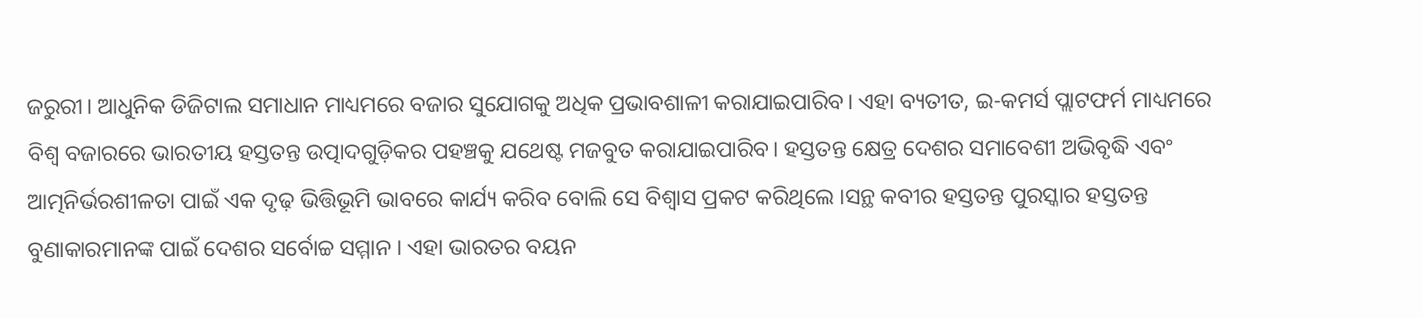ଜରୁରୀ। ଆଧୁନିକ ଡିଜିଟାଲ ସମାଧାନ ମାଧ୍ୟମରେ ବଜାର ସୁଯୋଗକୁ ଅଧିକ ପ୍ରଭାବଶାଳୀ କରାଯାଇପାରିବ। ଏହା ବ୍ୟତୀତ, ଇ-କମର୍ସ ପ୍ଲାଟଫର୍ମ ମାଧ୍ୟମରେ ବିଶ୍ୱ ବଜାରରେ ଭାରତୀୟ ହସ୍ତତନ୍ତ ଉତ୍ପାଦଗୁଡ଼ିକର ପହଞ୍ଚକୁ ଯଥେଷ୍ଟ ମଜବୁତ କରାଯାଇପାରିବ। ହସ୍ତତନ୍ତ କ୍ଷେତ୍ର ଦେଶର ସମାବେଶୀ ଅଭିବୃଦ୍ଧି ଏବଂ ଆତ୍ମନିର୍ଭରଶୀଳତା ପାଇଁ ଏକ ଦୃଢ଼ ଭିତ୍ତିଭୂମି ଭାବରେ କାର୍ଯ୍ୟ କରିବ ବୋଲି ସେ ବିଶ୍ୱାସ ପ୍ରକଟ କରିଥିଲେ ।ସନ୍ଥ କବୀର ହସ୍ତତନ୍ତ ପୁରସ୍କାର ହସ୍ତତନ୍ତ ବୁଣାକାରମାନଙ୍କ ପାଇଁ ଦେଶର ସର୍ବୋଚ୍ଚ ସମ୍ମାନ । ଏହା ଭାରତର ବୟନ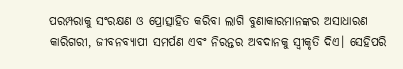ପରମ୍ପରାକୁ ସଂରକ୍ଷଣ ଓ ପ୍ରୋତ୍ସାହିତ କରିବା ଲାଗି ବୁଣାକାରମାନଙ୍କର ଅସାଧାରଣ କାରିଗରୀ, ଜୀବନବ୍ୟାପୀ ସମର୍ପଣ ଏବଂ ନିରନ୍ତର ଅବଦାନକୁ ସ୍ୱୀକୃତି ଦିଏ। ସେହିପରି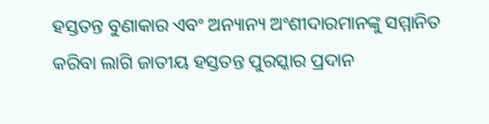ହସ୍ତତନ୍ତ ବୁଣାକାର ଏବଂ ଅନ୍ୟାନ୍ୟ ଅଂଶୀଦାରମାନଙ୍କୁ ସମ୍ମାନିତ କରିବା ଲାଗି ଜାତୀୟ ହସ୍ତତନ୍ତ ପୁରସ୍କାର ପ୍ରଦାନ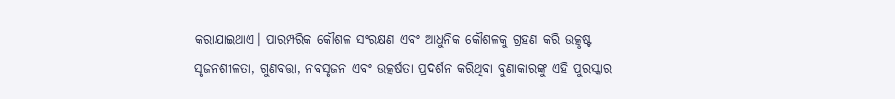କରାଯାଇଥାଏ। ପାରମ୍ପରିକ କୌଶଳ ସଂରକ୍ଷଣ ଏବଂ ଆଧୁନିକ କୌଶଳକୁ ଗ୍ରହଣ କରି ଉତ୍କୃଷ୍ଟ ସୃଜନଶୀଳତା, ଗୁଣବତ୍ତା, ନବସୃଜନ ଏବଂ ଉତ୍କର୍ଷତା ପ୍ରଦର୍ଶନ କରିଥିବା ବୁଣାକାରଙ୍କୁ ଏହି ପୁରସ୍କାର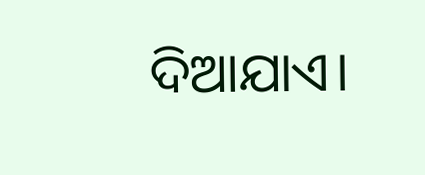ଦିଆଯାଏ।